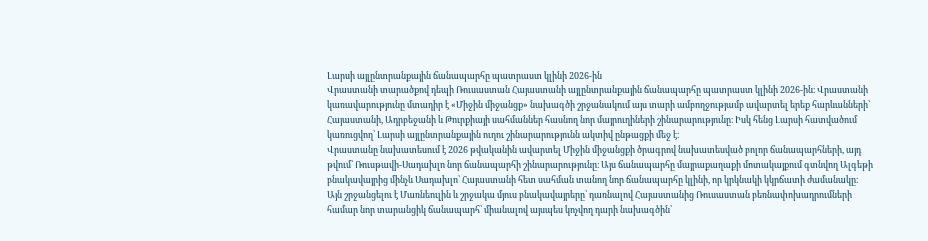Լարսի այլընտրանքային ճանապարհը պատրաստ կլինի 2026-ին
Վրաստանի տարածքով դեպի Ռուսաստան Հայաստանի այլընտրանքային ճանապարհը պատրաստ կլինի 2026-ին։ Վրաստանի կառավարությունը մտադիր է «Միջին միջանցք» նախագծի շրջանակում այս տարի ամբողջությամբ ավարտել երեք հարևանների՝ Հայաստանի, Ադրբեջանի և Թուրքիայի սահմաններ հասնող նոր մայրուղիների շինարարությունը։ Իսկ հենց Լարսի հատվածում կառուցվող՝ Լարսի այլընտրանքային ուղու շինարարությունն ակտիվ ընթացքի մեջ է։
Վրաստանը նախատեսում է 2026 թվականին ավարտել Միջին միջանցքի ծրագրով նախատեսված բոլոր ճանապարհների, այդ թվում՝ Ռուսթավի-Սադախլո նոր ճանապարհի շինարարությունը։ Այս ճանապարհը մայրաքաղաքի մոտակայքում գտնվող Ալգեթի բնակավայրից մինչև Սադախլո՝ Հայաստանի հետ սահման տանող նոր ճանապարհը կլինի, որ կրկնակի կկրճատի ժամանակը։
Այն շրջանցելու է Մառնեուլին և շրջակա մյուս բնակավայրերը՝ դառնալով Հայաստանից Ռուսաստան բեռնափոխադրումների համար նոր տարանցիկ ճանապարհ՝ միանալով այսպես կոչվող դարի նախագծին՝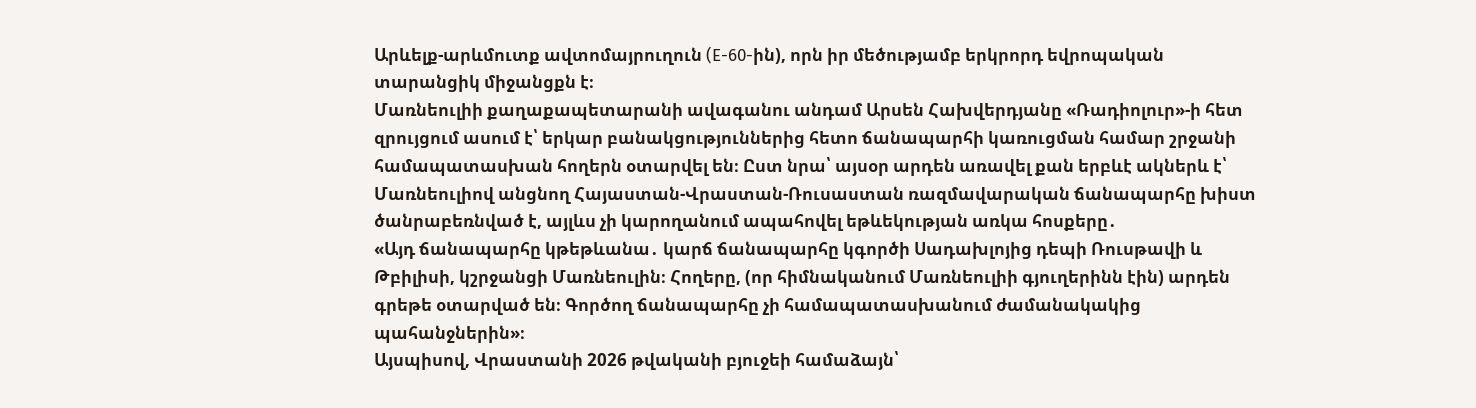Արևելք-արևմուտք ավտոմայրուղուն (E-60-ին), որն իր մեծությամբ երկրորդ եվրոպական տարանցիկ միջանցքն է։
Մառնեուլիի քաղաքապետարանի ավագանու անդամ Արսեն Հախվերդյանը «Ռադիոլուր»-ի հետ զրույցում ասում է՝ երկար բանակցություններից հետո ճանապարհի կառուցման համար շրջանի համապատասխան հողերն օտարվել են։ Ըստ նրա՝ այսօր արդեն առավել քան երբևէ ակներև է՝ Մառնեուլիով անցնող Հայաստան-Վրաստան-Ռուսաստան ռազմավարական ճանապարհը խիստ ծանրաբեռնված է, այլևս չի կարողանում ապահովել եթևեկության առկա հոսքերը․
«Այդ ճանապարհը կթեթևանա․ կարճ ճանապարհը կգործի Սադախլոյից դեպի Ռուսթավի և Թբիլիսի, կշրջանցի Մառնեուլին։ Հողերը, (որ հիմնականում Մառնեուլիի գյուղերինն էին) արդեն գրեթե օտարված են։ Գործող ճանապարհը չի համապատասխանում ժամանակակից պահանջներին»։
Այսպիսով, Վրաստանի 2026 թվականի բյուջեի համաձայն՝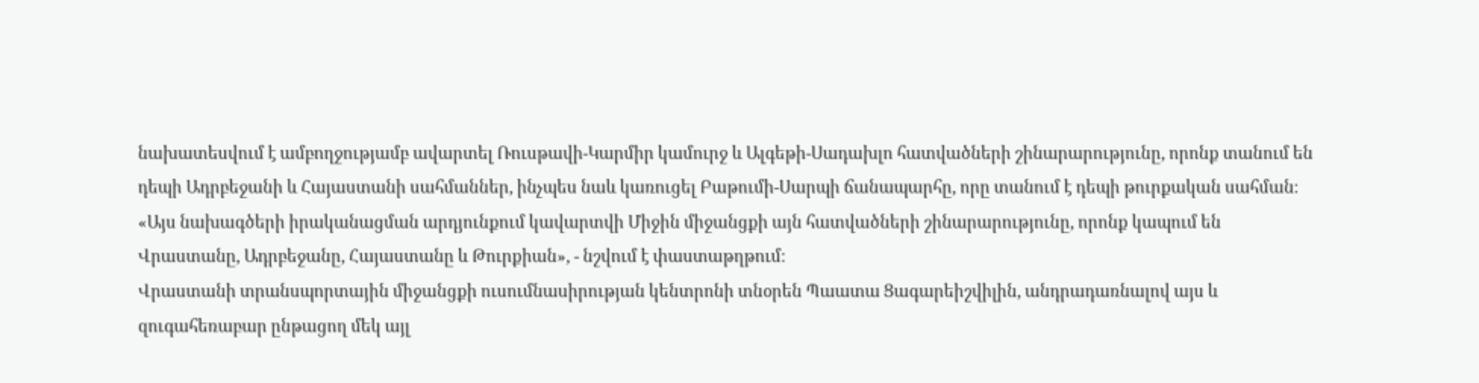նախատեսվում է ամբողջությամբ ավարտել Ռուսթավի-Կարմիր կամուրջ և Ալգեթի-Սադախլո հատվածների շինարարությունը, որոնք տանում են դեպի Ադրբեջանի և Հայաստանի սահմաններ, ինչպես նաև կառուցել Բաթումի-Սարպի ճանապարհը, որը տանում է դեպի թուրքական սահման։
«Այս նախագծերի իրականացման արդյունքում կավարտվի Միջին միջանցքի այն հատվածների շինարարությունը, որոնք կապում են Վրաստանը, Ադրբեջանը, Հայաստանը և Թուրքիան», - նշվում է փաստաթղթում։
Վրաստանի տրանսպորտային միջանցքի ուսումնասիրության կենտրոնի տնօրեն Պաատա Ցագարեիշվիլին, անդրադառնալով այս և զուգահեռաբար ընթացող մեկ այլ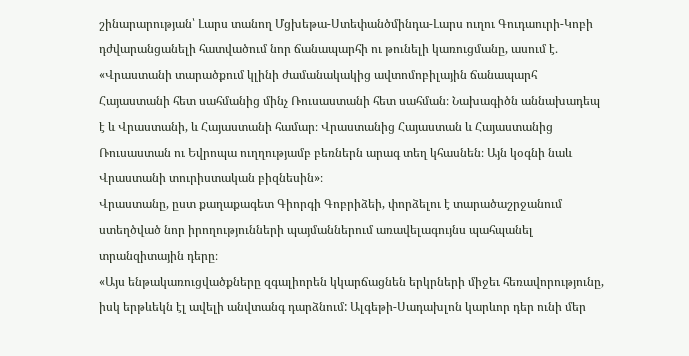շինարարության՝ Լարս տանող Մցխեթա-Ստեփանծմինդա-Լարս ուղու Գուդաուրի-Կոբի դժվարանցանելի հատվածում նոր ճանապարհի ու թունելի կառուցմանը, ասում է․
«Վրաստանի տարածքում կլինի ժամանակակից ավտոմոբիլային ճանապարհ Հայաստանի հետ սահմանից մինչ Ռուսաստանի հետ սահման։ Նախագիծն աննախադեպ է և Վրաստանի, և Հայաստանի համար։ Վրաստանից Հայաստան և Հայաստանից Ռուսաստան ու Եվրոպա ուղղությամբ բեռներն արագ տեղ կհասնեն։ Այն կօգնի նաև Վրաստանի տուրիստական բիզնեսին»։
Վրաստանը, ըստ քաղաքագետ Գիորգի Գոբրիձեի, փորձելու է տարածաշրջանում ստեղծված նոր իրողությունների պայմաններում առավելագույնս պահպանել տրանզիտային դերը։
«Այս ենթակառուցվածքները զգալիորեն կկարճացնեն երկրների միջեւ հեռավորությունը, իսկ երթևեկն էլ ավելի անվտանգ դարձնում: Ալգեթի-Սադախլոն կարևոր դեր ունի մեր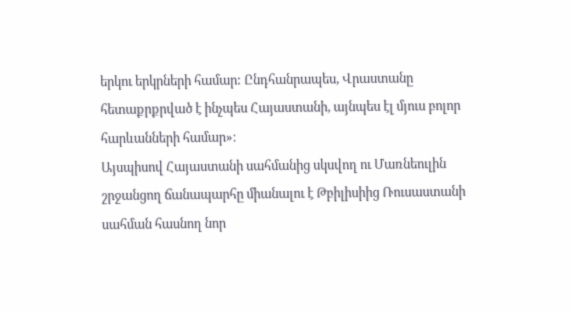երկու երկրների համար: Ընդհանրապես, Վրաստանը հետաքրքրված է ինչպես Հայաստանի, այնպես էլ մյուս բոլոր հարևանների համար»։
Այսպիսով Հայաստանի սահմանից սկսվող ու Մառնեուլին շրջանցող ճանապարհը միանալու է Թբիլիսիից Ռուսաստանի սահման հասնող նոր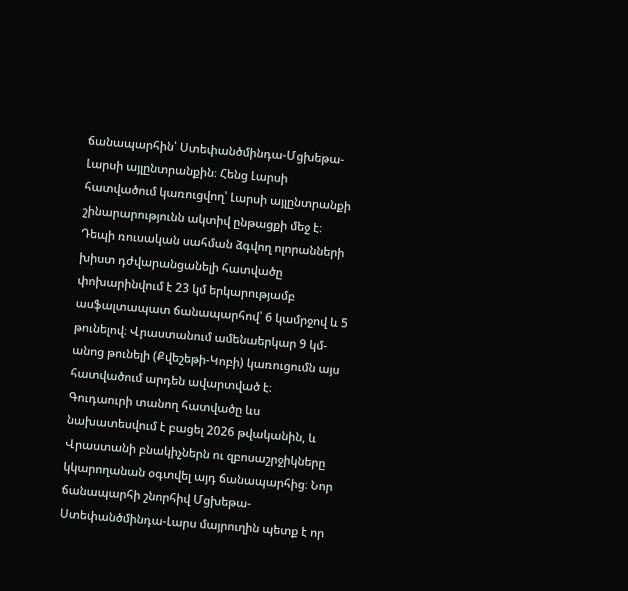ճանապարհին՝ Ստեփանծմինդա-Մցխեթա-Լարսի այլընտրանքին։ Հենց Լարսի հատվածում կառուցվող՝ Լարսի այլընտրանքի շինարարությունն ակտիվ ընթացքի մեջ է։
Դեպի ռուսական սահման ձգվող ոլորանների խիստ դժվարանցանելի հատվածը փոխարինվում է 23 կմ երկարությամբ ասֆալտապատ ճանապարհով՝ 6 կամրջով և 5 թունելով։ Վրաստանում ամենաերկար 9 կմ-անոց թունելի (Քվեշեթի-Կոբի) կառուցումն այս հատվածում արդեն ավարտված է։
Գուդաուրի տանող հատվածը ևս նախատեսվում է բացել 2026 թվականին, և Վրաստանի բնակիչներն ու զբոսաշրջիկները կկարողանան օգտվել այդ ճանապարհից։ Նոր ճանապարհի շնորհիվ Մցխեթա-Ստեփանծմինդա-Լարս մայրուղին պետք է որ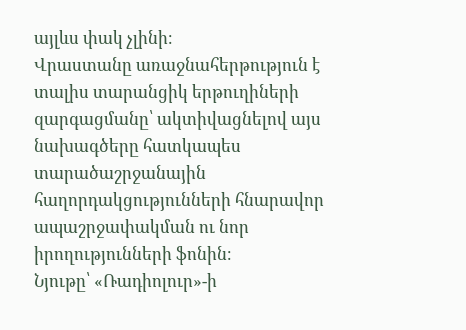այլևս փակ չլինի։
Վրաստանը առաջնահերթություն է տալիս տարանցիկ երթուղիների զարգացմանը՝ ակտիվացնելով այս նախագծերը հատկապես տարածաշրջանային հաղորդակցությունների հնարավոր ապաշրջափակման ու նոր իրողությունների ֆոնին։
Նյութը՝ «Ռադիոլուր»-ի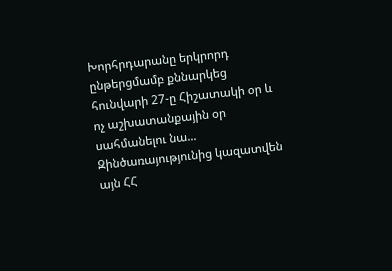Խորհրդարանը երկրորդ ընթերցմամբ քննարկեց հունվարի 27-ը Հիշատակի օր և ոչ աշխատանքային օր սահմանելու նա...
Զինծառայությունից կազատվեն այն ՀՀ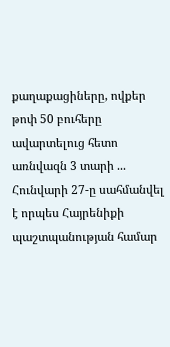քաղաքացիները, ովքեր թոփ 50 բուհերը ավարտելուց հետո առնվազն 3 տարի ...
Հունվարի 27-ը սահմանվել է որպես Հայրենիքի պաշտպանության համար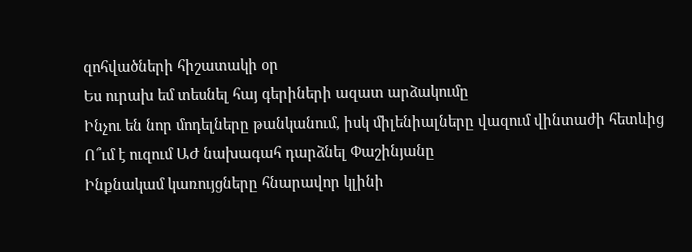զոհվածների հիշատակի օր
Ես ուրախ եմ տեսնել հայ գերիների ազատ արձակումը
Ինչու են նոր մոդելները թանկանում, իսկ միլենիալները վազում վինտաժի հետևից
Ո՞ւմ է ուզում ԱԺ նախագահ դարձնել Փաշինյանը
Ինքնակամ կառույցները հնարավոր կլինի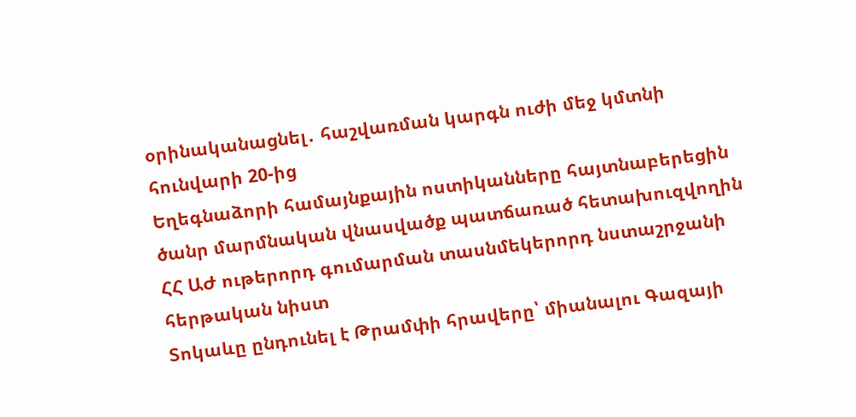օրինականացնել․ հաշվառման կարգն ուժի մեջ կմտնի հունվարի 20-ից
Եղեգնաձորի համայնքային ոստիկանները հայտնաբերեցին ծանր մարմնական վնասվածք պատճառած հետախուզվողին
ՀՀ ԱԺ ութերորդ գումարման տասնմեկերորդ նստաշրջանի հերթական նիստ
Տոկաևը ընդունել է Թրամփի հրավերը՝ միանալու Գազայի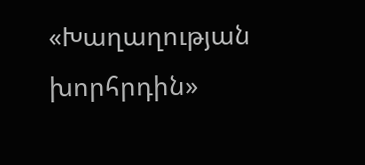«Խաղաղության խորհրդին»